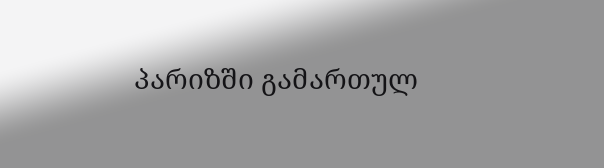პარიზში გამართულ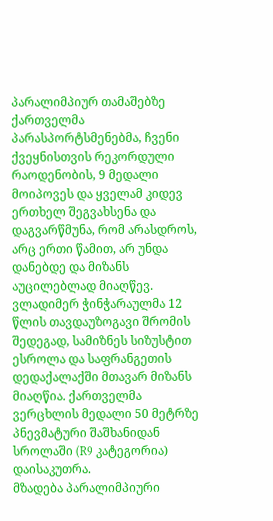პარალიმპიურ თამაშებზე ქართველმა პარასპორტსმენებმა, ჩვენი ქვეყნისთვის რეკორდული რაოდენობის, 9 მედალი მოიპოვეს და ყველამ კიდევ ერთხელ შეგვახსენა და დაგვარწმუნა, რომ არასდროს, არც ერთი წამით, არ უნდა დანებდე და მიზანს აუცილებლად მიაღწევ. ვლადიმერ ჭინჭარაულმა 12 წლის თავდაუზოგავი შრომის შედეგად, სამიზნეს სიზუსტით ესროლა და საფრანგეთის დედაქალაქში მთავარ მიზანს მიაღწია. ქართველმა ვერცხლის მედალი 50 მეტრზე პნევმატური შაშხანიდან სროლაში (R9 კატეგორია) დაისაკუთრა.
მზადება პარალიმპიური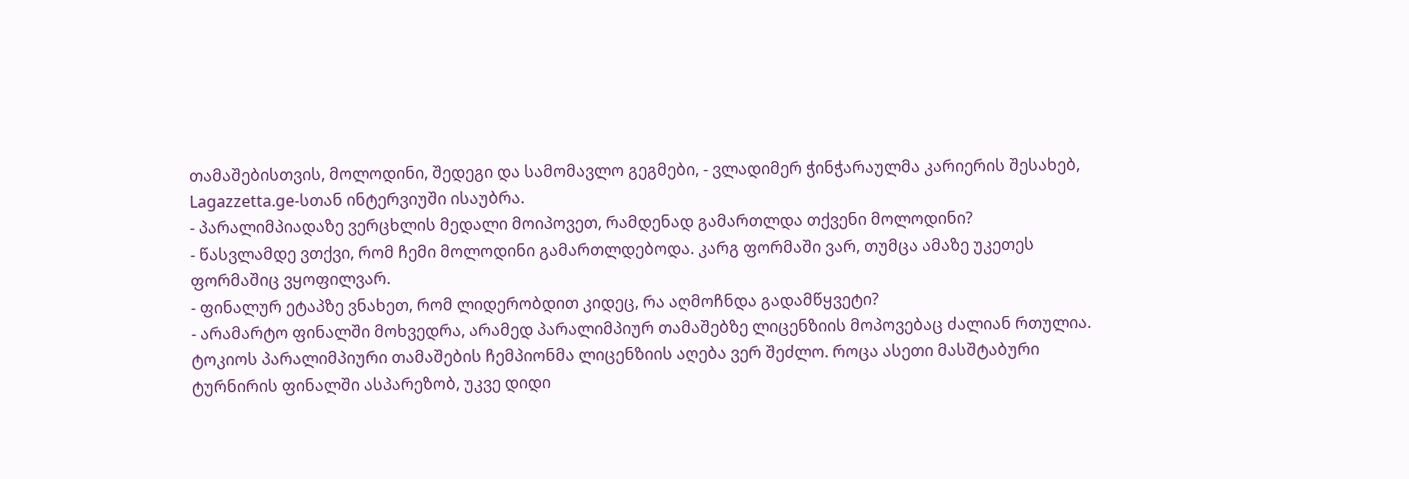თამაშებისთვის, მოლოდინი, შედეგი და სამომავლო გეგმები, - ვლადიმერ ჭინჭარაულმა კარიერის შესახებ, Lagazzetta.ge-სთან ინტერვიუში ისაუბრა.
- პარალიმპიადაზე ვერცხლის მედალი მოიპოვეთ, რამდენად გამართლდა თქვენი მოლოდინი?
- წასვლამდე ვთქვი, რომ ჩემი მოლოდინი გამართლდებოდა. კარგ ფორმაში ვარ, თუმცა ამაზე უკეთეს ფორმაშიც ვყოფილვარ.
- ფინალურ ეტაპზე ვნახეთ, რომ ლიდერობდით კიდეც, რა აღმოჩნდა გადამწყვეტი?
- არამარტო ფინალში მოხვედრა, არამედ პარალიმპიურ თამაშებზე ლიცენზიის მოპოვებაც ძალიან რთულია. ტოკიოს პარალიმპიური თამაშების ჩემპიონმა ლიცენზიის აღება ვერ შეძლო. როცა ასეთი მასშტაბური ტურნირის ფინალში ასპარეზობ, უკვე დიდი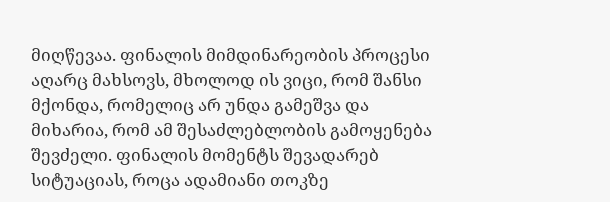მიღწევაა. ფინალის მიმდინარეობის პროცესი აღარც მახსოვს, მხოლოდ ის ვიცი, რომ შანსი მქონდა, რომელიც არ უნდა გამეშვა და მიხარია, რომ ამ შესაძლებლობის გამოყენება შევძელი. ფინალის მომენტს შევადარებ სიტუაციას, როცა ადამიანი თოკზე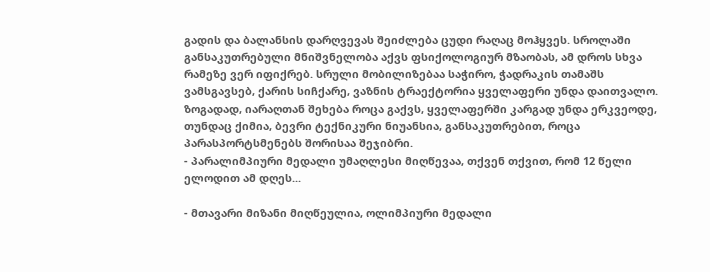გადის და ბალანსის დარღვევას შეიძლება ცუდი რაღაც მოჰყვეს. სროლაში განსაკუთრებული მნიშვნელობა აქვს ფსიქოლოგიურ მზაობას, ამ დროს სხვა რამეზე ვერ იფიქრებ. სრული მობილიზებაა საჭირო, ჭადრაკის თამაშს ვამსგავსებ, ქარის სიჩქარე, ვაზნის ტრაექტორია ყველაფერი უნდა დაითვალო. ზოგადად, იარაღთან შეხება როცა გაქვს, ყველაფერში კარგად უნდა ერკვეოდე, თუნდაც ქიმია, ბევრი ტექნიკური ნიუანსია, განსაკუთრებით, როცა პარასპორტსმენებს შორისაა შეჯიბრი.
- პარალიმპიური მედალი უმაღლესი მიღწევაა, თქვენ თქვით, რომ 12 წელი ელოდით ამ დღეს...

- მთავარი მიზანი მიღწეულია, ოლიმპიური მედალი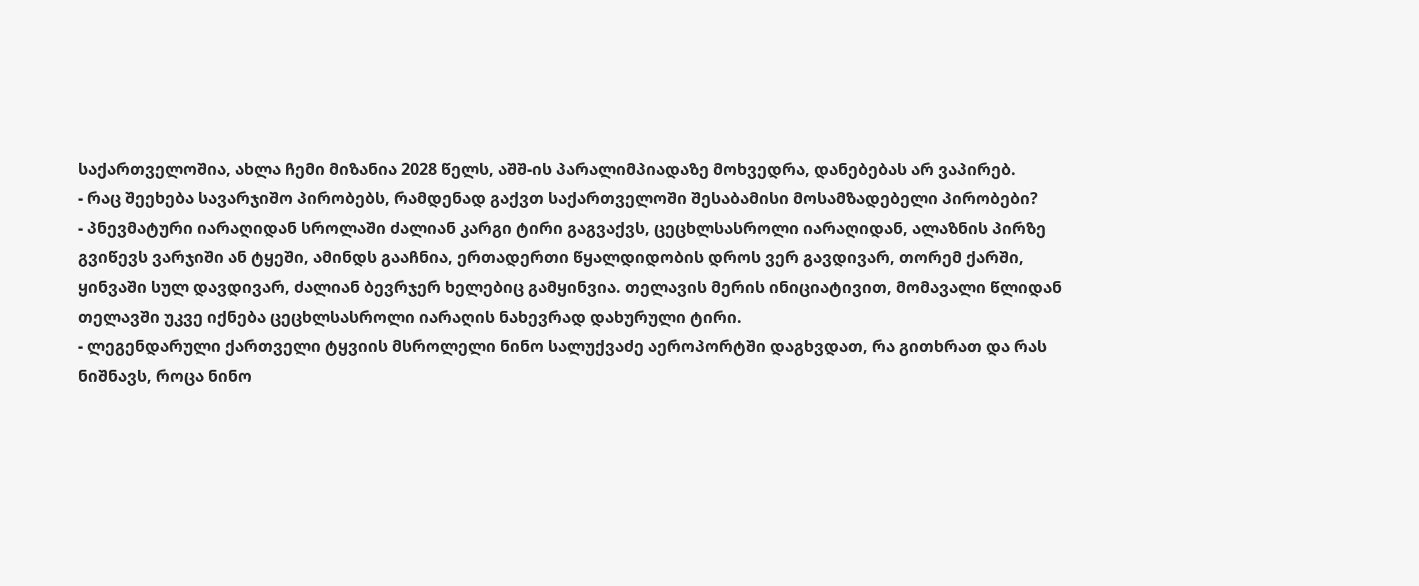საქართველოშია, ახლა ჩემი მიზანია 2028 წელს, აშშ-ის პარალიმპიადაზე მოხვედრა, დანებებას არ ვაპირებ.
- რაც შეეხება სავარჯიშო პირობებს, რამდენად გაქვთ საქართველოში შესაბამისი მოსამზადებელი პირობები?
- პნევმატური იარაღიდან სროლაში ძალიან კარგი ტირი გაგვაქვს, ცეცხლსასროლი იარაღიდან, ალაზნის პირზე გვიწევს ვარჯიში ან ტყეში, ამინდს გააჩნია, ერთადერთი წყალდიდობის დროს ვერ გავდივარ, თორემ ქარში, ყინვაში სულ დავდივარ, ძალიან ბევრჯერ ხელებიც გამყინვია. თელავის მერის ინიციატივით, მომავალი წლიდან თელავში უკვე იქნება ცეცხლსასროლი იარაღის ნახევრად დახურული ტირი.
- ლეგენდარული ქართველი ტყვიის მსროლელი ნინო სალუქვაძე აეროპორტში დაგხვდათ, რა გითხრათ და რას ნიშნავს, როცა ნინო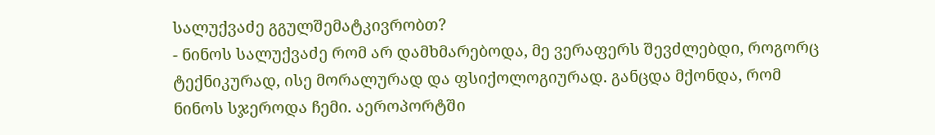სალუქვაძე გგულშემატკივრობთ?
- ნინოს სალუქვაძე რომ არ დამხმარებოდა, მე ვერაფერს შევძლებდი, როგორც ტექნიკურად, ისე მორალურად და ფსიქოლოგიურად. განცდა მქონდა, რომ ნინოს სჯეროდა ჩემი. აეროპორტში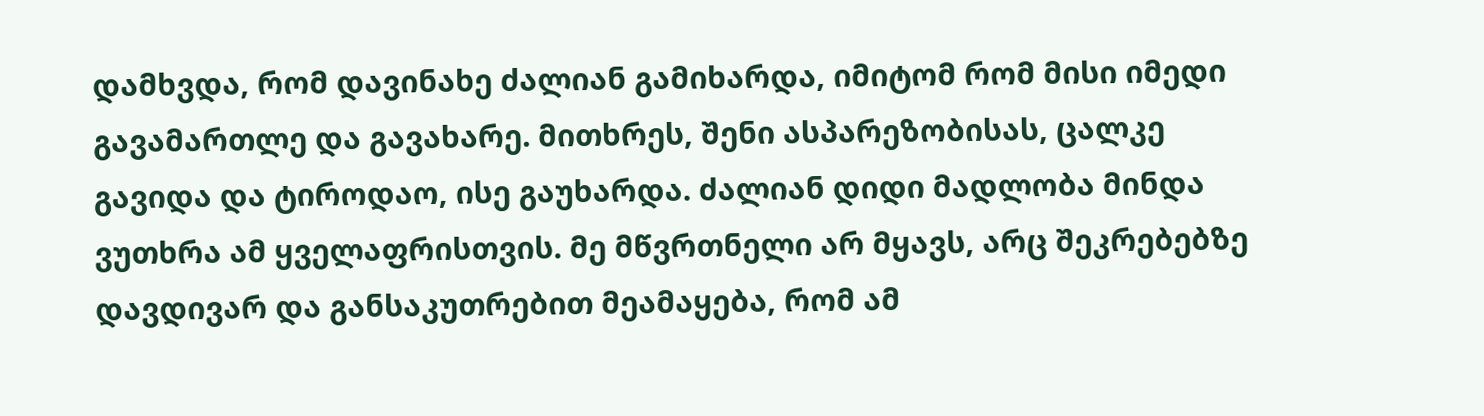დამხვდა, რომ დავინახე ძალიან გამიხარდა, იმიტომ რომ მისი იმედი გავამართლე და გავახარე. მითხრეს, შენი ასპარეზობისას, ცალკე გავიდა და ტიროდაო, ისე გაუხარდა. ძალიან დიდი მადლობა მინდა ვუთხრა ამ ყველაფრისთვის. მე მწვრთნელი არ მყავს, არც შეკრებებზე დავდივარ და განსაკუთრებით მეამაყება, რომ ამ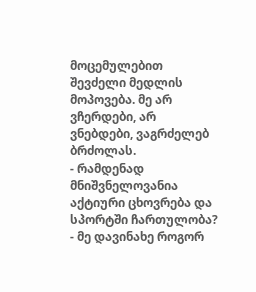მოცემულებით შევძელი მედლის მოპოვება. მე არ ვჩერდები, არ ვნებდები, ვაგრძელებ ბრძოლას.
- რამდენად მნიშვნელოვანია აქტიური ცხოვრება და სპორტში ჩართულობა?
- მე დავინახე როგორ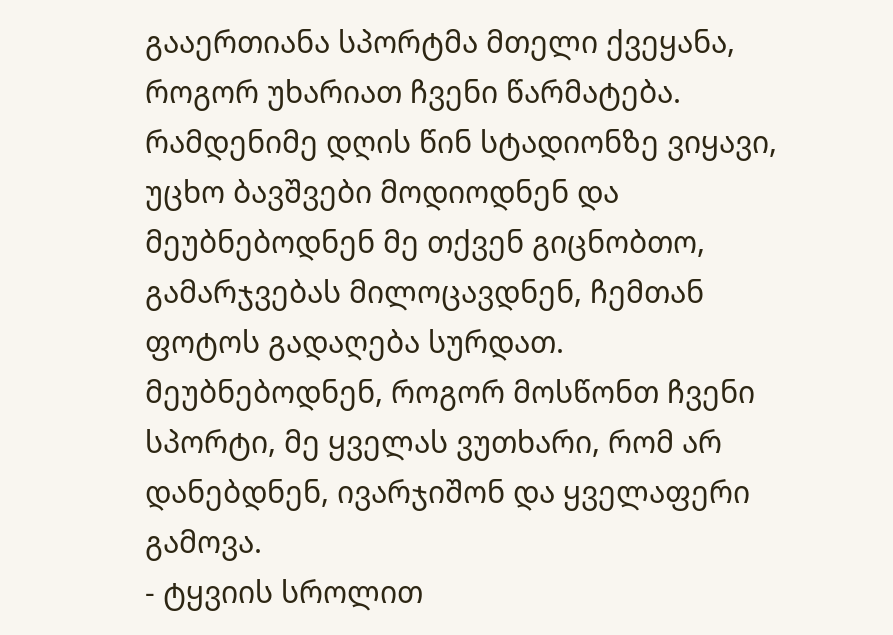გააერთიანა სპორტმა მთელი ქვეყანა, როგორ უხარიათ ჩვენი წარმატება. რამდენიმე დღის წინ სტადიონზე ვიყავი, უცხო ბავშვები მოდიოდნენ და მეუბნებოდნენ მე თქვენ გიცნობთო, გამარჯვებას მილოცავდნენ, ჩემთან ფოტოს გადაღება სურდათ. მეუბნებოდნენ, როგორ მოსწონთ ჩვენი სპორტი, მე ყველას ვუთხარი, რომ არ დანებდნენ, ივარჯიშონ და ყველაფერი გამოვა.
- ტყვიის სროლით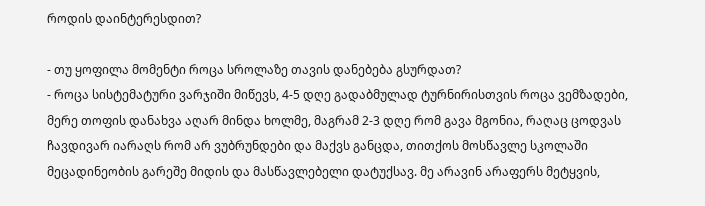როდის დაინტერესდით?

- თუ ყოფილა მომენტი როცა სროლაზე თავის დანებება გსურდათ?
- როცა სისტემატური ვარჯიში მიწევს, 4-5 დღე გადაბმულად ტურნირისთვის როცა ვემზადები, მერე თოფის დანახვა აღარ მინდა ხოლმე, მაგრამ 2-3 დღე რომ გავა მგონია, რაღაც ცოდვას ჩავდივარ იარაღს რომ არ ვუბრუნდები და მაქვს განცდა, თითქოს მოსწავლე სკოლაში მეცადინეობის გარეშე მიდის და მასწავლებელი დატუქსავ. მე არავინ არაფერს მეტყვის,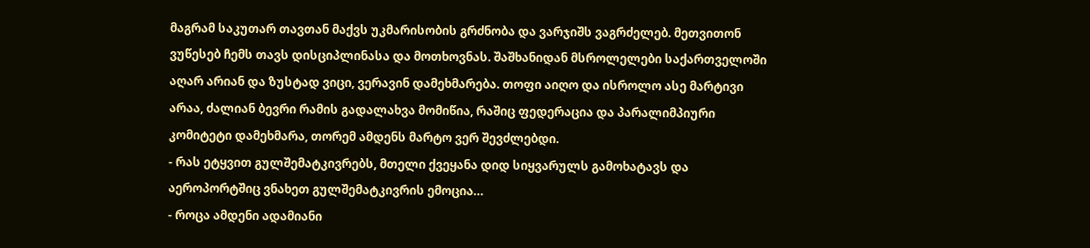მაგრამ საკუთარ თავთან მაქვს უკმარისობის გრძნობა და ვარჯიშს ვაგრძელებ. მეთვითონ ვუწესებ ჩემს თავს დისციპლინასა და მოთხოვნას. შაშხანიდან მსროლელები საქართველოში აღარ არიან და ზუსტად ვიცი, ვერავინ დამეხმარება. თოფი აიღო და ისროლო ასე მარტივი არაა, ძალიან ბევრი რამის გადალახვა მომიწია, რაშიც ფედერაცია და პარალიმპიური კომიტეტი დამეხმარა, თორემ ამდენს მარტო ვერ შევძლებდი.
- რას ეტყვით გულშემატკივრებს, მთელი ქვეყანა დიდ სიყვარულს გამოხატავს და აეროპორტშიც ვნახეთ გულშემატკივრის ემოცია…
- როცა ამდენი ადამიანი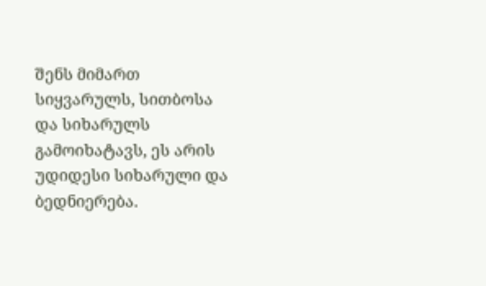შენს მიმართ სიყვარულს, სითბოსა და სიხარულს გამოიხატავს, ეს არის უდიდესი სიხარული და ბედნიერება.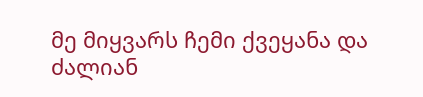მე მიყვარს ჩემი ქვეყანა და ძალიან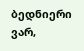ბედნიერი ვარ,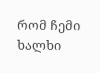რომ ჩემი ხალხი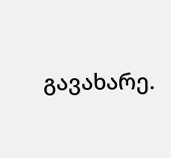გავახარე.